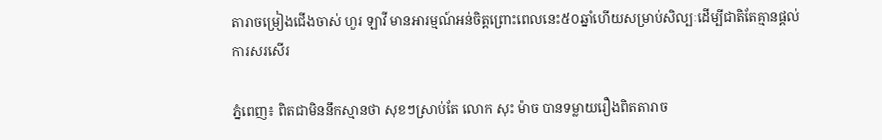តារាចម្រៀងជើងចាស់ ហួរ ឡាវី មានអារម្មណ៍អន់ចិត្តព្រោះពេលនេះ៥០ឆ្នាំហើយសម្រាប់សិល្បៈដើម្បីជាតិតែគ្មានផ្តល់ការសរសើរ

ភ្នំពេញ៖ ពិតជាមិននឹកស្មានថា សុខៗស្រាប់តែ លោក សុះ ម៉ាច បានទម្លាយរឿងពិតតារាច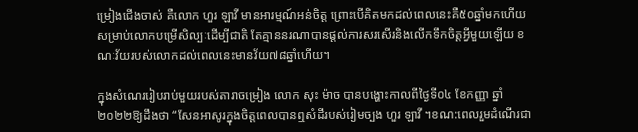ម្រៀងជើងចាស់ គឺលោក ហួរ ឡាវី មានអារម្មណ៍អន់ចិត្ត ព្រោះបើគិតមកដល់ពេលនេះគឺ៥០ឆ្នាំមកហើយ សម្រាប់លោកបម្រើសិល្បៈដើម្បីជាតិ តែគ្មាននរណាបានផ្តល់ការសរសើរនិងលើកទឹកចិត្តអ្វីមួយឡើយ ខណៈវ័យរបស់លោកដល់ពេលនេះមានវ័យ៧៨ឆ្នាំហើយ។

ក្នុងសំណេររៀបរាប់មួយរបស់តារាចម្រៀង លោក សុះ ម៉ាច បានបង្ហោះកាលពីថ្ងៃទី០៤ ខែកញ្ញា ឆ្នាំ២០២២ឱ្យដឹងថា “សែនអាសូរក្នុងចិត្តពេលបានឮសំដីរបស់រៀមច្បង ហួរ ឡាវី ។ខណ:ពេលរួមដំណើរជា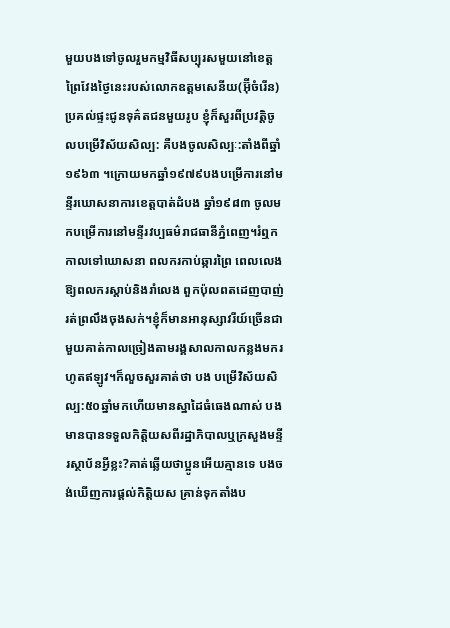មួយបងទៅចូលរួមកម្មវិធីសប្បុរសមួយនៅខេត្តព្រៃវែងថ្ងៃនេះរបស់លោកឧត្តមសេនីយ(អ៊ុីចំរើន)ប្រគល់ផ្ទះជូនទុគ៌តជនមួយរូប ខ្ញុំក៏សួរពីប្រវត្តិចូលបម្រើវិស័យសិល្ប: គឺបងចូលសិល្បៈ:តាំងពីឆ្នាំ១៩៦៣ ។ក្រោយមកឆ្នាំ១៩៧៩បងបម្រើការនៅមន្ទីរឃោសនាការខេត្តបាត់ដំបង ឆ្នាំ១៩៨៣ ចូលមកបម្រើការនៅមន្ទីរវប្បធម៌រាជធានីភ្នំពេញ។រំឮកកាលទៅឃោសនា ពលករកាប់ឆ្ការព្រៃ ពេលលេងឱ្យពលករស្តាប់និងរាំលេង ពួកប៉ុលពតដេញបាញ់រត់ព្រលឹងចុងសក់។ខ្ញុំក៏មានអានុស្សាវរីយ៍ច្រើនជាមួយគាត់កាលច្រៀងតាមរង្គសាលកាលកន្លងមករហូតឥឡូវ។ក៏លួចសួរគាត់ថា បង បម្រើវិស័យសិល្ប:៥០ឆ្នាំមកហើយមានស្នាដៃធំធេងណាស់ បងមានបានទទួលកិត្តិយសពីរដ្ឋាភិបាលឬក្រសួងមន្ទីរស្ថាប័នអ្វីខ្លះ?គាត់ឆ្លើយថាប្អូនអើយគ្មានទេ បងចង់ឃើញការផ្តល់កិត្តិយស គ្រាន់ទុកតាំងប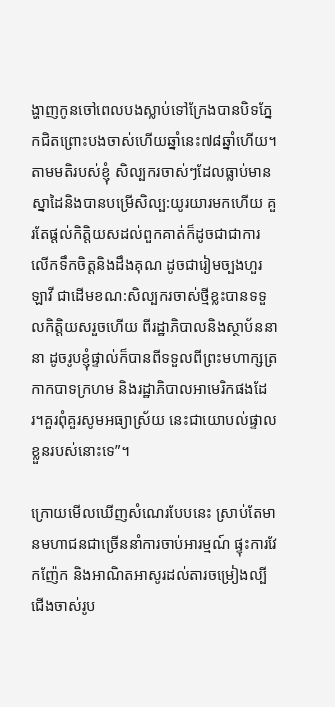ង្ហាញកូនចៅពេលបងស្លាប់ទៅក្រែងបានបិទភ្នែកជិតព្រោះបងចាស់ហើយឆ្នាំនេះ៧៨ឆ្នាំហើយ។តាមមតិរបស់ខ្ញុំ សិល្បករចាស់ៗដែលធ្លាប់មានស្នាដៃនិងបានបម្រើសិល្ប:យូរយារមកហើយ គួរតែផ្តល់កិតិ្តយសដល់ពួកគាត់ក៏ដូចជាជាការលើកទឹកចិត្តនិងដឹងគុណ ដូចជារៀមច្បងហួរឡាវី ជាដើមខណ:សិល្បករចាស់ថ្មីខ្លះបានទទួលកិត្តិយសរួចហើយ ពីរដ្ឋាភិបាលនិងស្ថាប័ននានា ដូចរូបខ្ញុំផ្ទាល់ក៏បានពីទទួលពីព្រះមហាក្សត្រ កាកបាទក្រហម និងរដ្ឋាភិបាលអាមេរិកផងដែរ។គួរពុំគួរសូមអធ្យាស្រ័យ នេះជាយោបល់ផ្ទាលខ្លួនរបស់នោះទេ”។

ក្រោយមើលឃើញសំណេរបែបនេះ ស្រាប់តែមានមហាជនជាច្រើននាំការចាប់អារម្មណ៍ ផ្ទុះការវែកញ៉ែក និងអាណិតអាសូរដល់តារចម្រៀងល្បីជើងចាស់រូប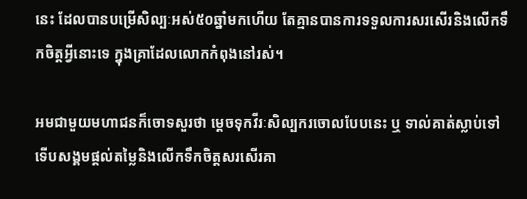នេះ ដែលបានបម្រើសិល្បៈអស់៥០ឆ្នាំមកហើយ តែគ្មានបានការទទួលការសរសើរនិងលើកទឹកចិត្តអ្វីនោះទេ ក្នុងគ្រាដែលលោកកំពុងនៅរស់។

អមជាមួយមហាជនក៏ចោទសួរថា ម្តេចទុកវីរៈសិល្បករចោលបែបនេះ ឬ ទាល់គាត់ស្លាប់ទៅ ទើបសង្គមផ្តល់តម្លៃនិងលើកទឹកចិត្តសរសើរគា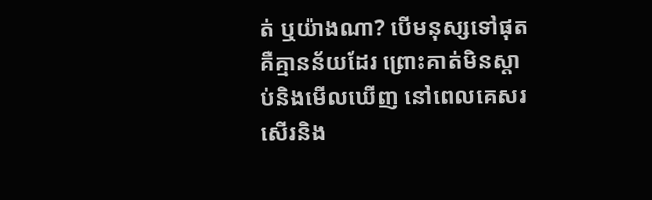ត់ ឬយ៉ាងណា? បើមនុស្សទៅផុត គឺគ្មានន័យដែរ ព្រោះគាត់មិនស្តាប់និងមើលឃើញ នៅពេលគេសរសើរនិង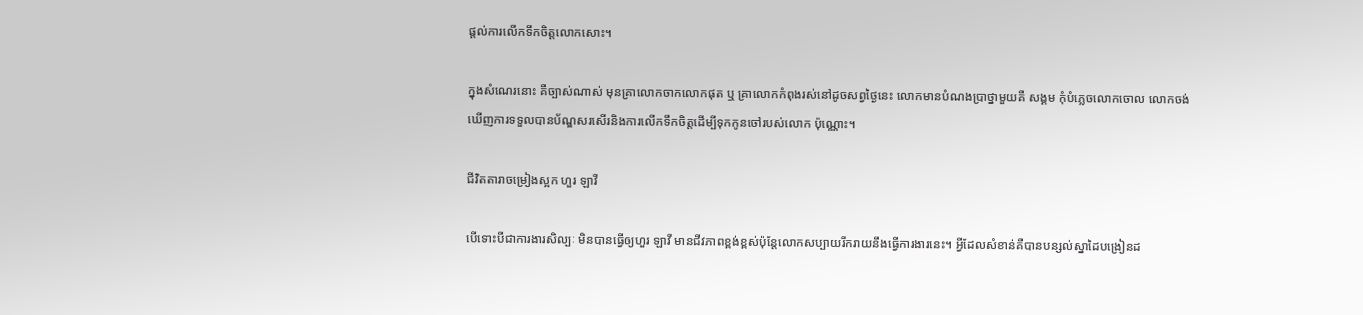ផ្តល់ការលើកទឹកចិត្តលោកសោះ។

ក្នុងសំណេរនោះ គឺច្បាស់ណាស់ មុនគ្រាលោកចាកលោកផុត ឬ គ្រាលោកកំពុងរស់នៅដូចសព្វថ្ងៃនេះ លោកមានបំណងប្រាថ្នាមួយគឺ សង្គម កុំបំភ្លេចលោកចោល លោកចង់ឃើញការទទួលបានប័ណ្ឌសរសើរនិងការលើកទឹកចិត្តដើម្បីទុកកូនចៅរបស់លោក ប៉ុណ្ណោះ។

ជីវិតតារាចម្រៀងស្អក ហួរ ឡាវី

បើទោះបីជាការងារសិល្បៈ មិនបានធ្វើឲ្យហួរ ឡាវី មានជីវភាពខ្ពង់ខ្ពស់ប៉ុន្តែលោកសប្បាយរីករាយនឹងធ្វើការងារនេះ។ អ្វីដែលសំខាន់គឺបានបន្សល់ស្នាដៃបង្រៀនដ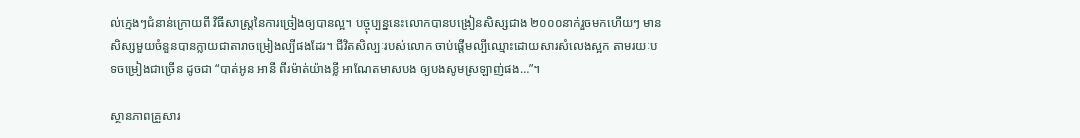ល់ក្មេងៗជំនាន់ក្រោយពី វិធីសាស្ត្រនៃការច្រៀងឲ្យបានល្អ។ បច្ចុប្បន្ននេះលោកបានបង្រៀនសិស្សជាង ២០០០នាក់រួចមកហើយៗ មានសិស្សមួយចំនួនបានក្លាយជាតារាចម្រៀងល្បីផងដែរ។ ជីវិតសិល្បៈរបស់លោក ចាប់ផ្ដើមល្បីឈ្មោះដោយសារសំលេងស្អក តាមរយៈបទចម្រៀងជាច្រើន ដូចជា “បាត់អូន អានី ពីរម៉ាត់យ៉ាងខ្លី អាណែតមាសបង ឲ្យបងសូមស្រឡាញ់ផង…”។

ស្ថានភាពគ្រួសារ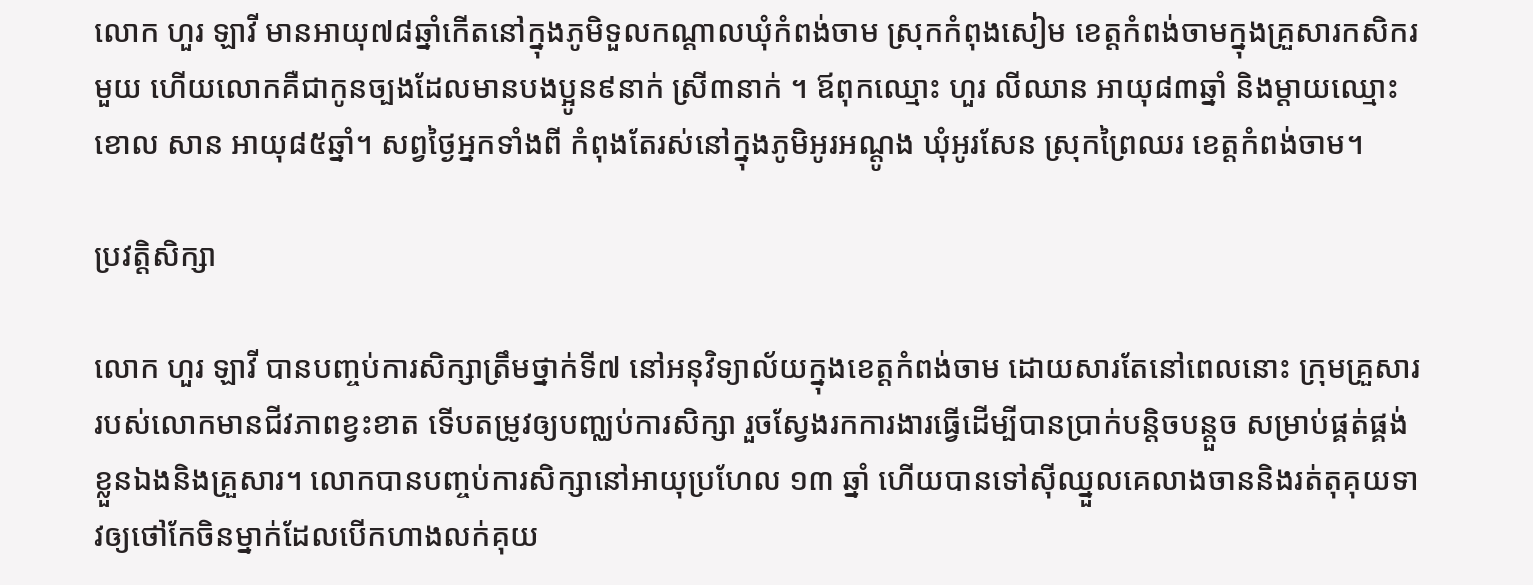លោក ហួរ ឡាវី មានអាយុ៧៨ឆ្នាំកើតនៅក្នុងភូមិទួលកណ្ដាលឃុំកំពង់ចាម ស្រុកកំពុងសៀម ខេត្តកំពង់ចាមក្នុងគ្រួសារកសិករមួយ ហើយលោកគឺជាកូនច្បងដែលមានបងប្អូន៩នាក់ ស្រី៣នាក់ ។ ឪពុកឈ្មោះ ហួរ លីឈាន អាយុ៨៣ឆ្នាំ និងម្ដាយឈ្មោះ ខោល សាន អាយុ៨៥ឆ្នាំ។ សព្វថ្ងៃអ្នកទាំងពី កំពុងតែរស់នៅក្នុងភូមិអូរអណ្តូង ឃុំអូរសែន ស្រុកព្រៃឈរ ខេត្តកំពង់ចាម។

ប្រវត្តិសិក្សា

លោក ហួរ ឡាវី បានបញ្ចប់ការសិក្សាត្រឹមថ្នាក់ទី៧ នៅអនុវិទ្យាល័យក្នុងខេត្តកំពង់ចាម ដោយសារតែនៅពេលនោះ ក្រុមគ្រួសាររបស់លោកមានជីវភាពខ្វះខាត ទើបតម្រូវឲ្យបញ្ឈប់ការសិក្សា រួចស្វែងរកការងារធ្វើដើម្បីបានប្រាក់បន្តិចបន្តួច សម្រាប់ផ្គត់ផ្គង់ខ្លួនឯងនិងគ្រួសារ។ លោកបានបញ្ចប់ការសិក្សានៅអាយុប្រហែល ១៣ ឆ្នាំ ហើយបានទៅស៊ីឈ្នួលគេលាងចាននិងរត់តុគុយទាវឲ្យថៅកែចិនម្នាក់ដែលបើកហាងលក់គុយ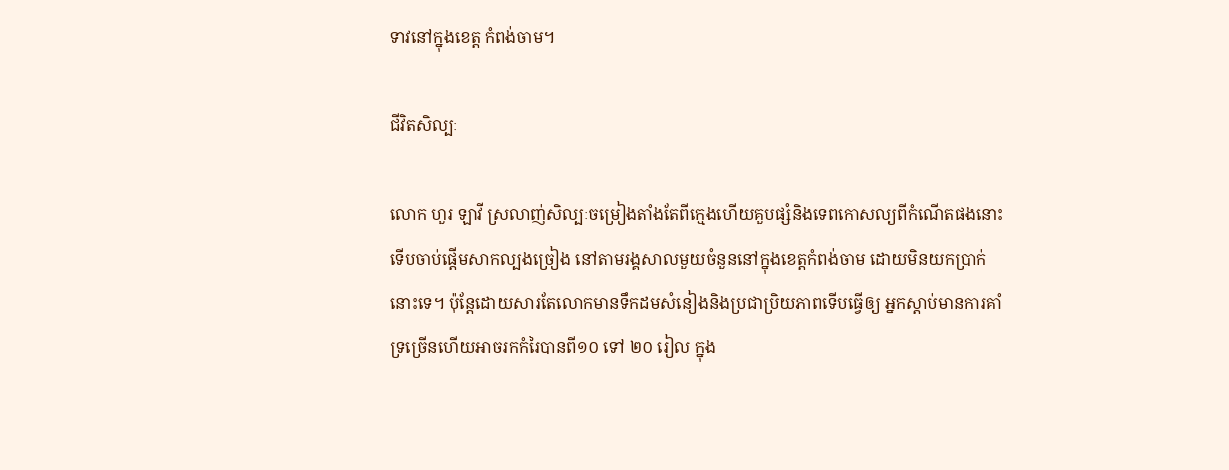ទាវនៅក្នុងខេត្ត កំពង់ចាម។

ជីវិតសិល្បៈ

លោក ហួរ ឡាវី ស្រលាញ់សិល្បៈចម្រៀងតាំងតែពីក្មេងហើយគួបផ្សំនិងទេពកោសល្យពីកំណើតផងនោះទើបចាប់ផ្ដើមសាកល្បងច្រៀង នៅតាមរង្គសាលមួយចំនួននៅក្នុងខេត្តកំពង់ចាម ដោយមិនយកប្រាក់នោះទេ។ ប៉ុន្តែដោយសារតែលោកមានទឹកដមសំនៀងនិងប្រជាប្រិយភាពទើបធ្វើឲ្យ អ្នកស្ដាប់មានការគាំទ្រច្រើនហើយអាចរកកំរៃបានពី១០ ទៅ ២០ រៀល ក្នុង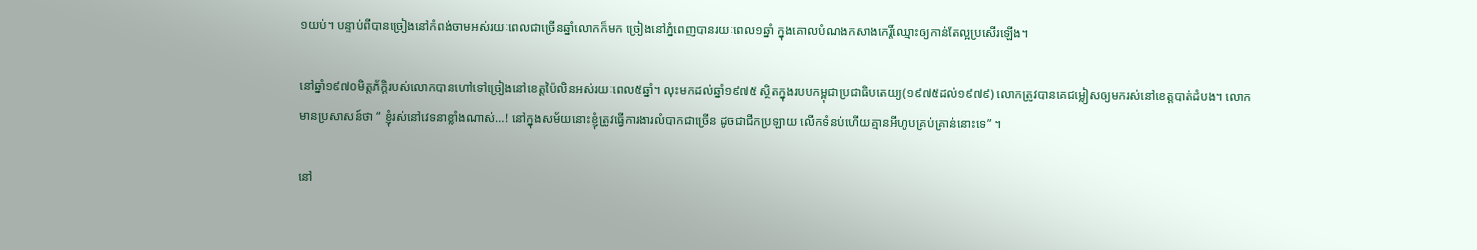១យប់។ បន្ទាប់ពីបានច្រៀងនៅកំពង់ចាមអស់រយៈពេលជាច្រើនឆ្នាំលោកក៏មក ច្រៀងនៅភ្នំពេញបានរយៈពេល១ឆ្នាំ ក្នុងគោលបំណងកសាងកេរ្តិ៍ឈ្មោះឲ្យកាន់តែល្អប្រសើរឡើង។

នៅឆ្នាំ១៩៧០មិត្តភ័ក្ដិរបស់លោកបានហៅទៅច្រៀងនៅខេត្តប៉ៃលិនអស់រយៈពេល៥ឆ្នាំ។ លុះមកដល់ឆ្នាំ១៩៧៥ ស្ថិតក្នុងរបបកម្ពុជាប្រជាធិបតេយ្យ(១៩៧៥ដល់១៩៧៩) លោកត្រូវបានគេជម្លៀសឲ្យមករស់នៅខេត្តបាត់ដំបង។ លោកមានប្រសាសន៍ថា “ ខ្ញុំរស់នៅវេទនាខ្លាំងណាស់…! នៅក្នុងសម័យនោះខ្ញុំត្រូវធ្វើការងារលំបាកជាច្រើន ដូចជាជីកប្រឡាយ លើកទំនប់ហើយគ្មានអីហូបគ្រប់គ្រាន់នោះទេ” ។

នៅ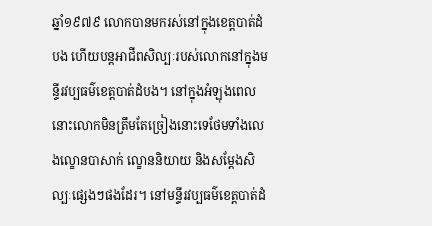ឆ្នាំ១៩៧៩ លោកបានមករស់នៅក្នុងខេត្តបាត់ដំបង ហើយបន្តអាជីពសិល្បៈរបស់លោកនៅក្នុងមន្ទីរវប្បធម៌ខេត្តបាត់ដំបង។ នៅក្នុងអំឡុងពេលនោះលោកមិនត្រឹមតែច្រៀងនោះទេថែមទាំងលេងល្ខោនបាសាក់ ល្ខោននិយាយ និងសម្ដែងសិល្បៈផ្សេងៗផងដែរ។ នៅមន្ទីរវប្បធម៌ខេត្តបាត់ដំ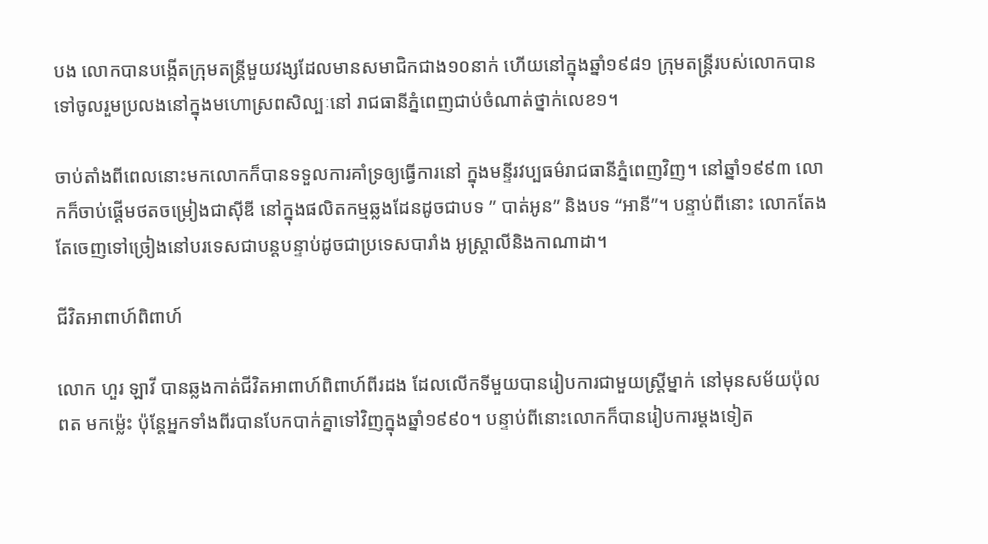បង លោកបានបង្កើតក្រុមតន្ត្រីមួយវង្សដែលមានសមាជិកជាង១០នាក់ ហើយនៅក្នុងឆ្នាំ១៩៨១ ក្រុមតន្ត្រីរបស់លោកបានទៅចូលរួមប្រលងនៅក្នុងមហោស្រពសិល្បៈនៅ រាជធានីភ្នំពេញជាប់ចំណាត់ថ្នាក់លេខ១។

ចាប់តាំងពីពេលនោះមកលោកក៏បានទទួលការគាំទ្រឲ្យធ្វើការនៅ ក្នុងមន្ទីរវប្បធម៌រាជធានីភ្នំពេញវិញ។ នៅឆ្នាំ១៩៩៣ លោកក៏ចាប់ផ្ដើមថតចម្រៀងជាស៊ីឌី នៅក្នុងផលិតកម្មឆ្លងដែនដូចជាបទ ” បាត់អូន” និងបទ “អានី”។ បន្ទាប់ពីនោះ លោកតែងតែចេញទៅច្រៀងនៅបរទេសជាបន្តបន្ទាប់ដូចជាប្រទេសបារាំង អូស្រ្តាលីនិងកាណាដា។

ជីវិតអាពាហ៍ពិពាហ៍

លោក ហួរ ឡាវី បានឆ្លងកាត់ជីវិតអាពាហ៍ពិពាហ៍ពីរដង ដែលលើកទីមួយបានរៀបការជាមួយស្ត្រីម្នាក់ នៅមុនសម័យប៉ុលពត មកម្ល៉េះ ប៉ុន្តែអ្នកទាំងពីរបានបែកបាក់គ្នាទៅវិញក្នុងឆ្នាំ១៩៩០។ បន្ទាប់ពីនោះលោកក៏បានរៀបការម្ដងទៀត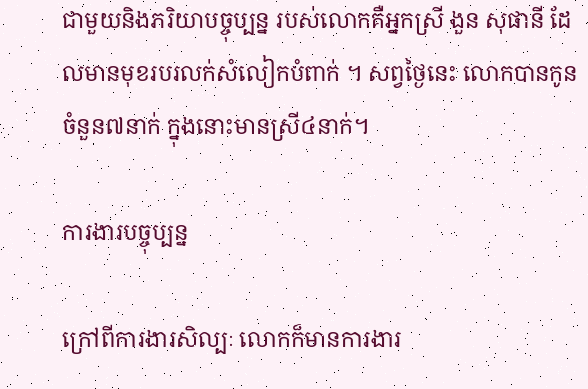ជាមួយនិងភរិយាបច្ចុប្បន្ន របស់លោកគឺអ្នកស្រី ងួន សុផានី ដែលមានមុខរបរលក់សំលៀកបំពាក់ ។ សព្វថ្ងៃនេះ លោកបានកូនចំនួន៧នាក់ ក្នុងនោះមានស្រី៤នាក់។

ការងារបច្ចុប្បន្ន

ក្រៅពីការងារសិល្បៈ លោកក៏មានការងារ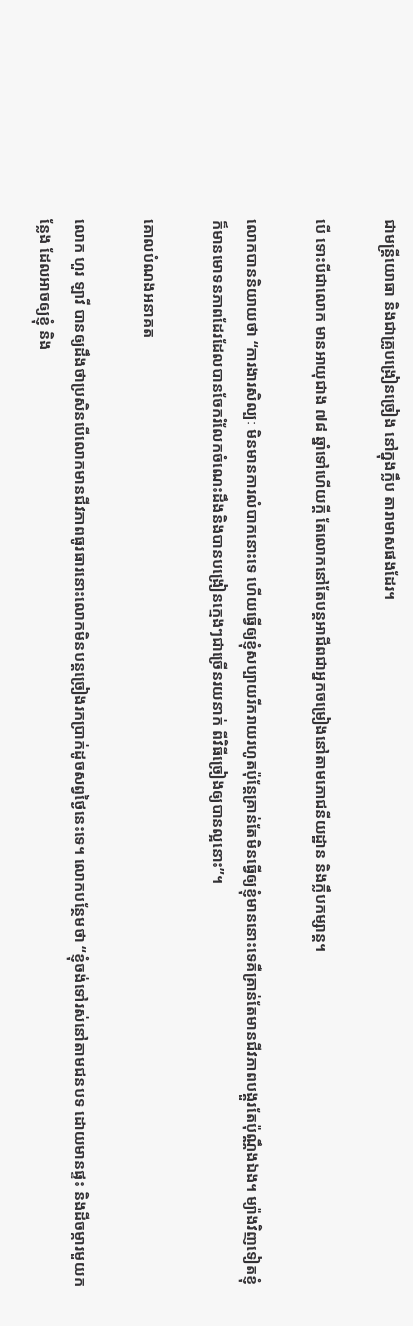ជាមន្ត្រីយោធា និងជាគ្រូបង្រៀនច្រៀង នៅក្នុងក្លឹប តារាមាសផងដែរ។

បើ ទោះបីជាលោក មានអាយុជាង ៧៨ ឆ្នាំទៅហើយក្ដី តែលោកនៅតែបន្តអាជីពជាអ្នកចម្រៀងនៅតាមភោជនីយដ្ឋាន និងក្លឹបកម្សាន្ត។

លោកបាននិយាយថា “ការងារសិល្បៈ មិនមានការលំបាកនោះទេ ហើយធ្វើឲ្យខ្ញុំសប្បាយរីករាយរហូតប៉ុន្តែគ្រាន់តែមិនធ្វើឲ្យខ្ញុំមាននោះទេគឺគ្រាន់តែមានជីវភាពបង្គួរតែប៉ុណ្ណឹងឯង។ ម្យ៉ាងវិញទៀតខ្ញុំក៏មានមោទនភាពដែរដែលបានចែករំលែកចំណេះដឹងនិងបានបង្រៀនក្មេងៗជាច្រើនរយនាក់ ពីវិធីច្រៀងឲ្យបានល្អនោះ”។

គោលបំណងអនាគត

លោក ហួរ ឡាវី បានឲ្យដឹងថាប្រសិនបើលោកមានជីវភាពធូរធារនោះលោកមិនបន្តច្រៀងរកប្រាក់ដូចសព្វថ្ងៃនេះទេ។ លោកបន្ថែមថា “ខ្ញុំចង់ទៅរស់នៅតាមជនបទ ដោយមានផ្ទះ និងដីចម្ការមួយកន្លែង ដែលអាចឲ្យខ្ញុំ និង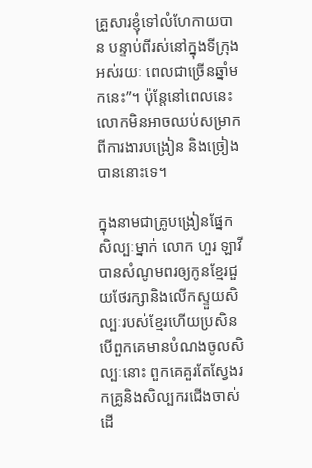គ្រួសារខ្ញុំទៅលំហែកាយបាន បន្ទាប់ពីរស់នៅក្នុងទីក្រុងអស់រយៈ ពេលជាច្រើនឆ្នាំមកនេះ”។ ប៉ុន្តែនៅពេលនេះ លោកមិនអាចឈប់សម្រាកពីការងារបង្រៀន និងច្រៀងបាននោះទេ។

ក្នុងនាមជាគ្រូបង្រៀនផ្នែកសិល្បៈម្នាក់ លោក ហួរ ឡាវី បានសំណូមពរឲ្យកូនខ្មែរជួយថែរក្សានិងលើកស្ទួយសិល្បៈរបស់ខ្មែរហើយប្រសិនបើពួកគេមានបំណងចូលសិល្បៈនោះ ពួកគេគួរតែស្វែងរកគ្រូនិងសិល្បករជើងចាស់ ដើ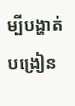ម្បីបង្ហាត់បង្រៀន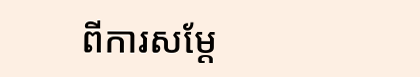ពីការសម្ដែ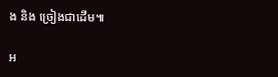ង និង ច្រៀងជាដើម៕

អ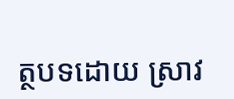ត្ថបទដោយ ស្រាវ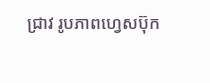ជ្រាវ រូបភាពហ្វេសប៊ុក